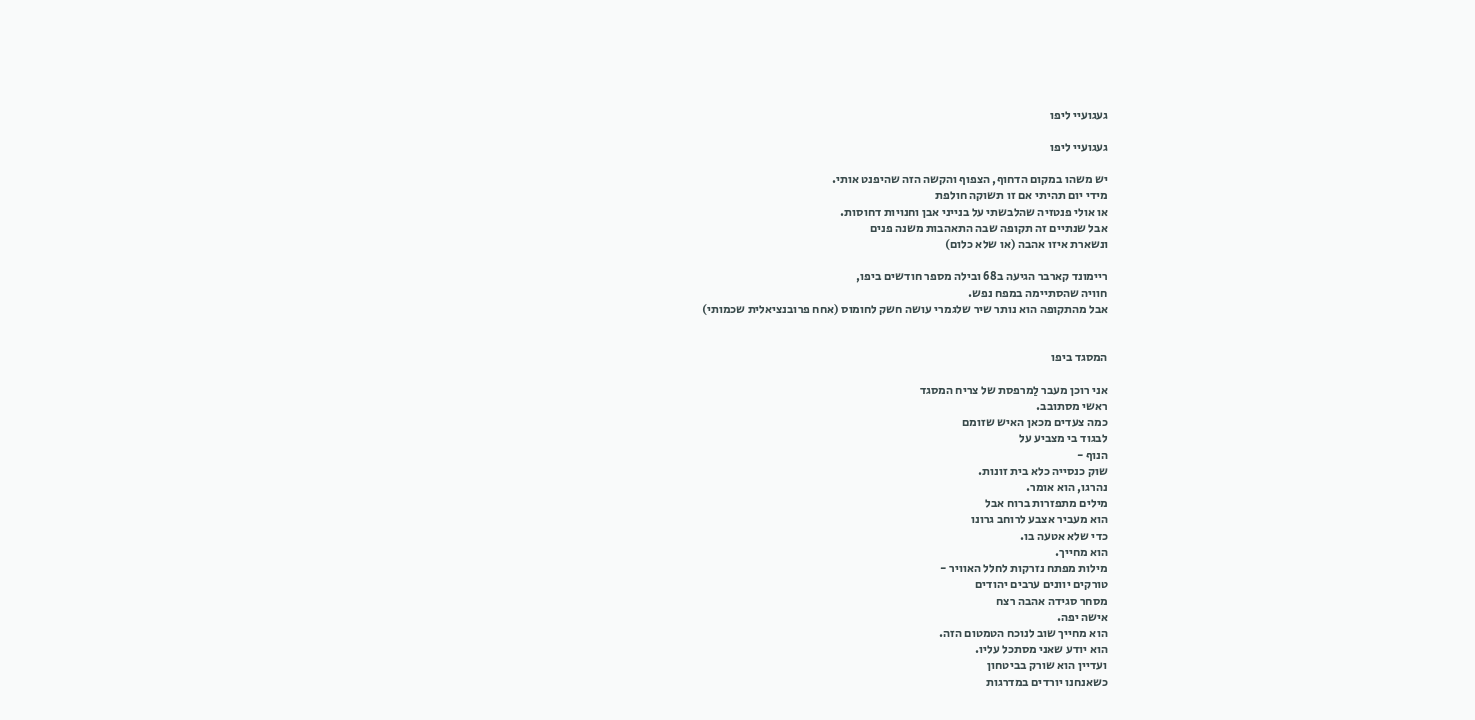געגועיי ליפו

געגועיי ליפו

יש משהו במקום הדחוף, הצפוף והקשה הזה שהיפנט אותי.
מידי יום תהיתי אם זו תשוקה חולפת
או אולי פנטזיה שהלבשתי על בנייני אבן וחנויות דחוסות.
אבל שנתיים זה תקופה שבה התאהבות משנה פנים
ונשארת איזו אהבה (או שלא כלום)

ריימונד קארבר הגיעה ב68 ובילה מספר חודשים ביפו,
חוויה שהסתיימה במפח נפש.
אבל מהתקופה הוא נותר שיר שלגמרי עושה חשק לחומוס (אחח פרובנציאלית שכמותי)


המסגד ביפו

אני רוכן מעבר לַמרפסת של צריח המסגד
ראשי מסתובב.
כמה צעדים מכאן האיש שזומם
לבגוד בי מצביע על
הנוף -
שוק כנסייה כלא בית זונות.
נהרגו, הוא אומר.
מילים מתפזרות ברוח אבל
הוא מעביר אצבע לרוחב גרונו
כדי שלא אטעה בו.
הוא מחייך.
מילות מפתח נזרקות לחלל האוויר -
טורקים יוונים ערבים יהודים
מסחר סגידה אהבה רצח
אישה יפה.
הוא מחייך שוב לנוכח הטמטום הזה.
הוא יודע שאני מסתכל עליו.
ועדיין הוא שורק בביטחון
כשאנחנו יורדים במדרגות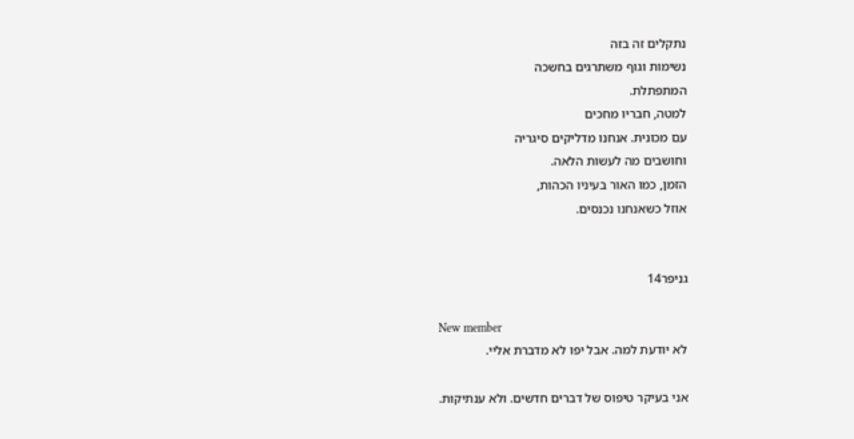נתקלים זה בזה
נשימות וגוף משתרגים בחשכה
המתפתלת.
למטה, חבריו מחכים
עם מכונית. אנחנו מדליקים סיגריה
וחושבים מה לעשות הלאה.
הזמן, כמו האור בעיניו הכהות,
אוזל כשאנחנו נכנסים.


גניפר14

New member
לא יודעת למה. אבל יפו לא מדברת אליי.

אני בעיקר טיפוס של דברים חדשים. ולא ענתיקות.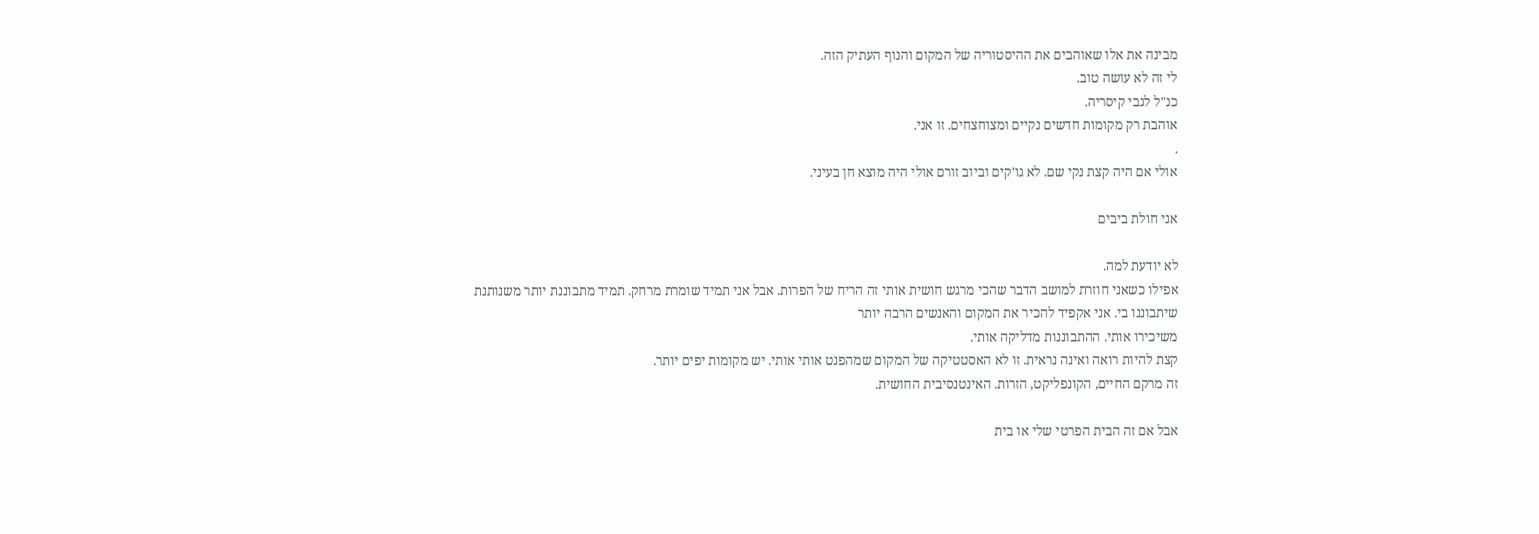מבינה את אלו שאוהבים את ההיסטוריה של המקום והנוף העתיק הזה.
לי זה לא עושה טוב.
כנ"ל לגבי קיסריה.
אוהבת רק מקומות חדשים נקיים ומצוחצחים. זו אני.
.
אולי אם היה קצת נקי שם. לא גו'קים וביוב זורם אולי היה מוצא חן בעיני.

אני חולת ביבים

לא יודעת למה.
אפילו כשאני חוזרת למושב הדבר שהכי מרגש חושית אותי זה הריח של הפרות. אבל אני תמיד שומרת מרחק. תמיד מתבוננת יותר משנותנת
שיתבוננו בי. אני אקפיד להכיר את המקום והאנשים הרבה יותר
משיכירו אותי. ההתבוננות מדליקה אותי.
קצת להיות רואה ואינה נראית. זו לא האסטטיקה של המקום שמהפנט אותי אותי. יש מקומות יפים יותר.
זה מרקם החיים, הקונפליקט, הזרות. האינטנסיבית החושית.

אבל אם זה הבית הפרטי שלי או בית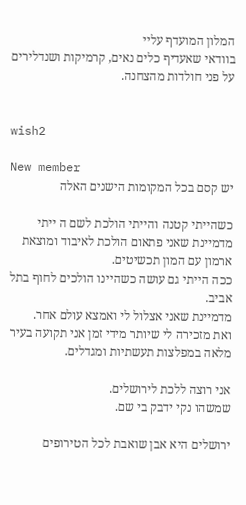המלון המועדף עליי
בוודאי שאעדיף כלים נאים, קרמיקות ושנדלירים
על פני חולדות מהצחנה.


wish2

New member
יש קסם בכל המקומות הישנים האלה

כשהייתי קטנה והייתי הולכת לשם ה ייתי מדמיינת שאני פתאום הולכת לאיבוד ומוצאת ארמון עם המון תכשיטים.
ככה הייתי גם עושה כשהיינו הולכים לחוף בתל אביב.
מדמיינת שאני אצלול לי ואמצא עולם אחר.
ואת מזכירה לי שיותר מידי זמן אני תקועה בעיר מלאה במפלצות תעשתיות ומגדלים.

אני רוצה ללכת לירושלים.
שמשהו נקי ידבק בי שם.

ירושלים היא אבן שואבת לכל הטירופים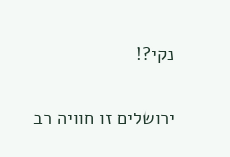נקי?!

ירושלים זו חוויה רב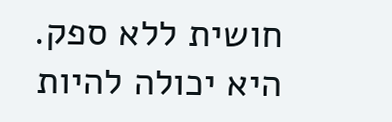חושית ללא ספק.
היא יכולה להיות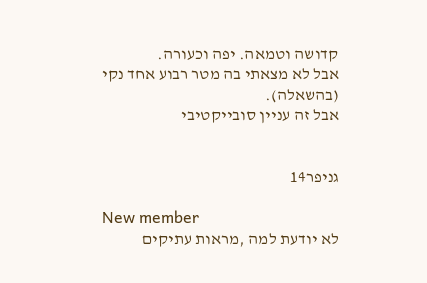קדושה וטמאה. יפה וכעורה.
אבל לא מצאתי בה מטר רבוע אחד נקי (בהשאלה).
אבל זה עניין סובייקטיבי


גניפר14

New member
לא יודעת למה ,מראות עתיקים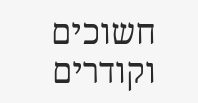חשוכים וקודרים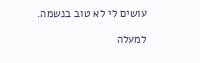עושים לי לא טוב בנשמה.

למעלה